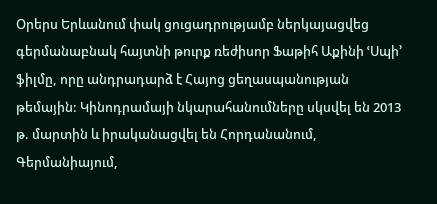Օրերս Երևանում փակ ցուցադրությամբ ներկայացվեց գերմանաբնակ հայտնի թուրք ռեժիսոր Ֆաթիհ Աքինի ՙՍպի՚ ֆիլմը, որը անդրադարձ է Հայոց ցեղասպանության թեմային: Կինոդրամայի նկարահանումները սկսվել են 2013 թ. մարտին և իրականացվել են Հորդանանում, Գերմանիայում,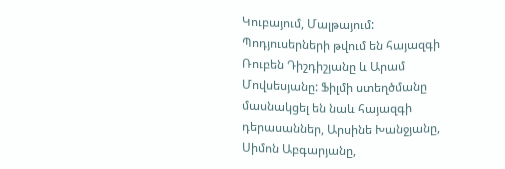Կուբայում, Մալթայում: Պոդյուսերների թվում են հայազգի Ռուբեն Դիշդիշյանը և Արամ Մովսեսյանը: Ֆիլմի ստեղծմանը մասնակցել են նաև հայազգի դերասաններ, Արսինե Խանջյանը, Սիմոն Աբգարյանը,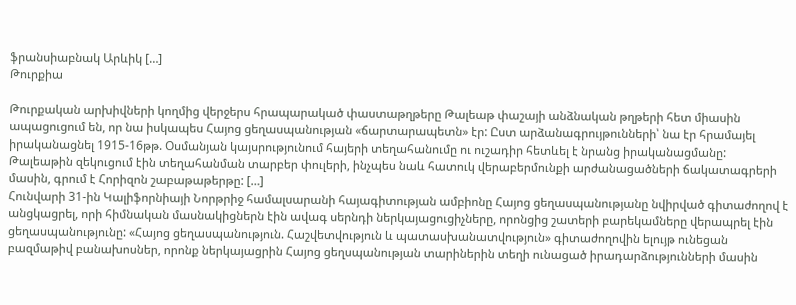ֆրանսիաբնակ Արևիկ […]
Թուրքիա

Թուրքական արխիվների կողմից վերջերս հրապարակած փաստաթղթերը Թալեաթ փաշայի անձնական թղթերի հետ միասին ապացուցում են, որ նա իսկապես Հայոց ցեղասպանության «ճարտարապետն» էր: Ըստ արձանագրույթունների՝ նա էր հրամայել իրականացնել 1915-16թթ. Օսմանյան կայսրությունում հայերի տեղահանումը ու ուշադիր հետևել է նրանց իրականացմանը: Թալեաթին զեկուցում էին տեղահանման տարբեր փուլերի, ինչպես նաև հատուկ վերաբերմունքի արժանացածների ճակատագրերի մասին, գրում է Հորիզոն շաբաթաթերթը: […]
Հունվարի 31-ին Կալիֆորնիայի Նորթրիջ համալսարանի հայագիտության ամբիոնը Հայոց ցեղասպանությանը նվիրված գիտաժողով է անցկացրել, որի հիմնական մասնակիցներն էին ավագ սերնդի ներկայացուցիչները, որոնցից շատերի բարեկամները վերապրել էին ցեղասպանությունը: «Հայոց ցեղասպանություն. Հաշվետվություն և պատասխանատվություն» գիտաժողովին ելույթ ունեցան բազմաթիվ բանախոսներ, որոնք ներկայացրին Հայոց ցեղսպանության տարիներին տեղի ունացած իրադարձությունների մասին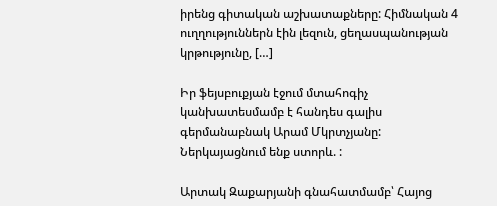իրենց գիտական աշխատաքները: Հիմնական 4 ուղղություններն էին լեզուն, ցեղասպանության կրթությունը, […]

Իր ֆեյսբուքյան էջում մտահոգիչ կանխատեսմամբ է հանդես գալիս գերմանաբնակ Արամ Մկրտչյանը: Ներկայացնում ենք ստորև. :

Արտակ Զաքարյանի գնահատմամբ՝ Հայոց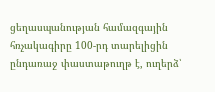ցեղասպանության համազգային հռչակագիրը 100-րդ տարելիցին ընդառաջ փաստաթուղթ է, ուղերձ՝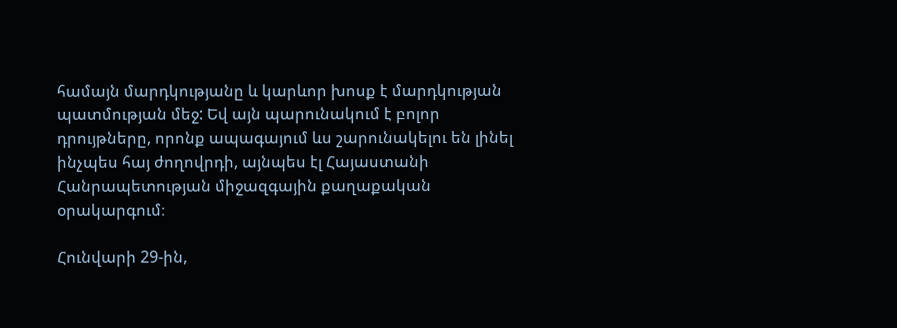համայն մարդկությանը և կարևոր խոսք է մարդկության պատմության մեջ: Եվ այն պարունակում է բոլոր դրույթները, որոնք ապագայում ևս շարունակելու են լինել ինչպես հայ ժողովրդի, այնպես էլ Հայաստանի Հանրապետության միջազգային քաղաքական օրակարգում։

Հունվարի 29-ին,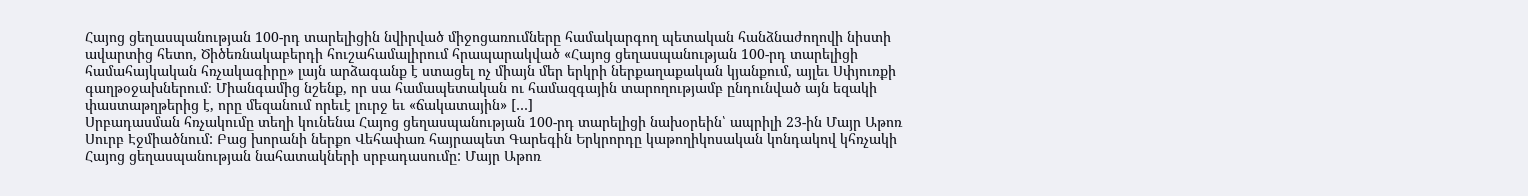Հայոց ցեղասպանության 100-րդ տարելիցին նվիրված միջոցառումները համակարգող պետական հանձնաժողովի նիստի ավարտից հետո, Ծիծեռնակաբերդի հուշահամալիրում հրապարակված «Հայոց ցեղասպանության 100-րդ տարելիցի համահայկական հռչակագիրը» լայն արձագանք է ստացել ոչ միայն մեր երկրի ներքաղաքական կյանքում, այլեւ Սփյուռքի գաղթօջախներում։ Միանգամից նշենք, որ սա համապետական ու համազգային տարողությամբ ընդունված այն եզակի փաստաթղթերից է, որը մեզանում որեւէ լուրջ եւ «ճակատային» […]
Սրբադասման հռչակումը տեղի կունենա Հայոց ցեղասպանության 100-րդ տարելիցի նախօրեին՝ ապրիլի 23-ին Մայր Աթոռ Սուրբ Էջմիածնում: Բաց խորանի ներքո Վեհափառ հայրապետ Գարեգին Երկրորդը կաթողիկոսական կոնդակով կհռչակի Հայոց ցեղասպանության նահատակների սրբադասումը: Մայր Աթոռ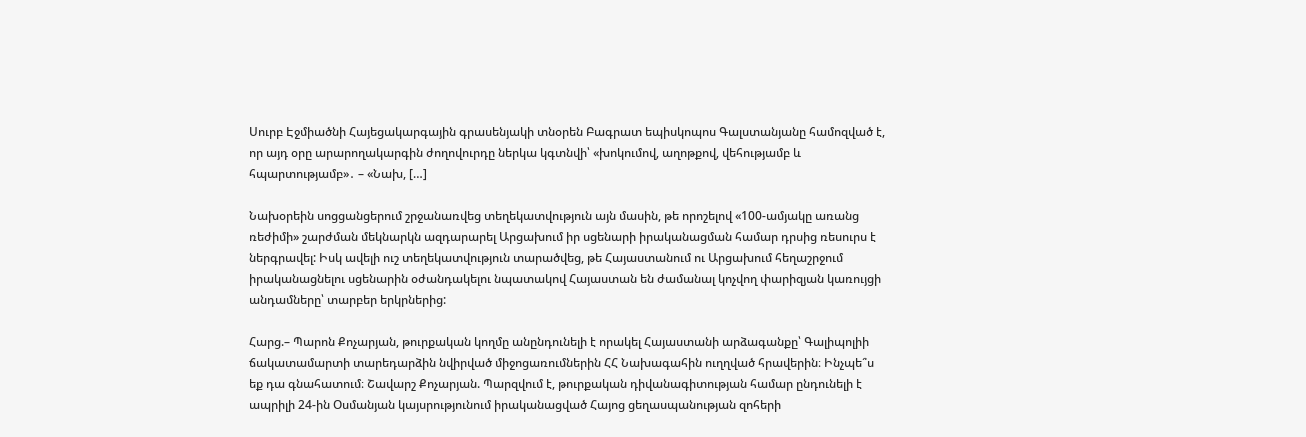Սուրբ Էջմիածնի Հայեցակարգային գրասենյակի տնօրեն Բագրատ եպիսկոպոս Գալստանյանը համոզված է, որ այդ օրը արարողակարգին ժողովուրդը ներկա կգտնվի՝ «խոկումով, աղոթքով, վեհությամբ և հպարտությամբ»․ – «Նախ, […]

Նախօրեին սոցցանցերում շրջանառվեց տեղեկատվություն այն մասին, թե որոշելով «100-ամյակը առանց ռեժիմի» շարժման մեկնարկն ազդարարել Արցախում իր սցենարի իրականացման համար դրսից ռեսուրս է ներգրավել: Իսկ ավելի ուշ տեղեկատվություն տարածվեց, թե Հայաստանում ու Արցախում հեղաշրջում իրականացնելու սցենարին օժանդակելու նպատակով Հայաստան են ժամանալ կոչվող փարիզյան կառույցի անդամները՝ տարբեր երկրներից:

Հարց.– Պարոն Քոչարյան, թուրքական կողմը անընդունելի է որակել Հայաստանի արձագանքը՝ Գալիպոլիի ճակատամարտի տարեդարձին նվիրված միջոցառումներին ՀՀ Նախագահին ուղղված հրավերին։ Ինչպե՞ս եք դա գնահատում։ Շավարշ Քոչարյան. Պարզվում է, թուրքական դիվանագիտության համար ընդունելի է ապրիլի 24-ին Օսմանյան կայսրությունում իրականացված Հայոց ցեղասպանության զոհերի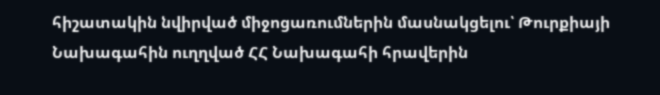հիշատակին նվիրված միջոցառումներին մասնակցելու՝ Թուրքիայի Նախագահին ուղղված ՀՀ Նախագահի հրավերին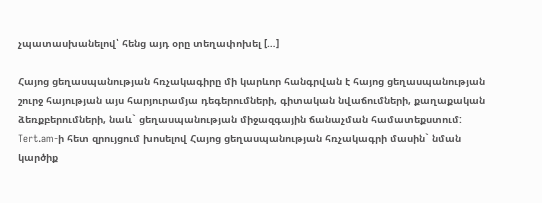չպատասխանելով՝ հենց այդ օրը տեղափոխել […]

Հայոց ցեղասպանության հռչակագիրը մի կարևոր հանգրվան է հայոց ցեղասպանության շուրջ հայության այս հարյուրամյա դեգերումների, գիտական նվաճումների, քաղաքական ձեռքբերումների, նաև` ցեղասպանության միջազգային ճանաչման համատեքստում: Tert.am-ի հետ զրույցում խոսելով Հայոց ցեղասպանության հռչակագրի մասին` նման կարծիք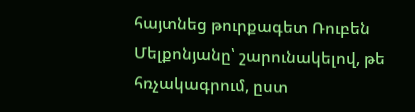հայտնեց թուրքագետ Ռուբեն Մելքոնյանը՝ շարունակելով, թե հռչակագրում, ըստ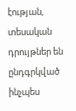էության, տեսական դրույթներ են ընդգրկված ինչպես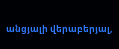անցյալի վերաբերյալ,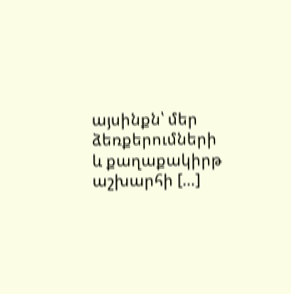այսինքն՝ մեր ձեռքերումների և քաղաքակիրթ աշխարհի […]